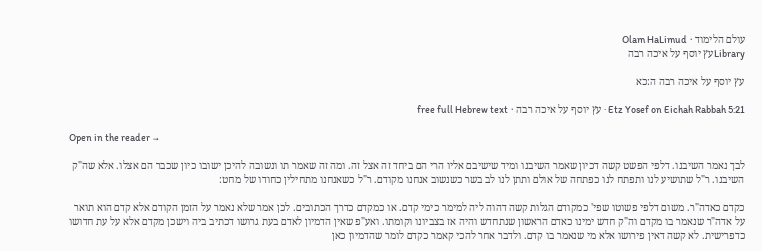עולם הלימוד · Olam HaLimud
Libraryעץ יוסף על איכה רבה

עץ יוסף על איכה רבה ה:כא

Etz Yosef on Eichah Rabbah 5:21 · עץ יוסף על איכה רבה · free full Hebrew text

Open in the reader →

לבך נאמר השיבנו. דלפי הפשט קשה דכיון שאמר השיבנו ומיד שישיבם אליו הרי הם ביחד זה אצל זה. ומה זה שאמר תו ונשובה להיכן ישובו כיון שכבר הם אצלו. אלא שה"ק השיבנו. ר"ל שתושיע לנו ותפתח לנו כפתחה של אולם ותתן לנו לב בשר כשנשוב אנחנו מקודם. ר"ל כשאנחנו מתחילין כחודו של מחט:

כקדם כאדה"ר. משום דלפי פשוטו שפי' כמקודם הגלות קשה דהוה ליה למימר כימי קדם. או כמקדם כדרך הכתובים. לכן אמר שלא נאמר על הזמן הקודם אלא קדם הוא תואר על אדה"ר שנאמר בו מקדם וה"ק חדש ימינו כאדם הראשון שנתחדש והיה אז בצביונו וקומתו. ואע"פ שאין הדמיון לאדם בעת גרושו דכתיב ביה וישכן מקדם אלא על עת חדושו כדפרישית. לא קשה דאין פירושו אלא מי שנאמר בו קדם. ולדבר אחר להכי קאמר כקדם לומר שהדמיון כאן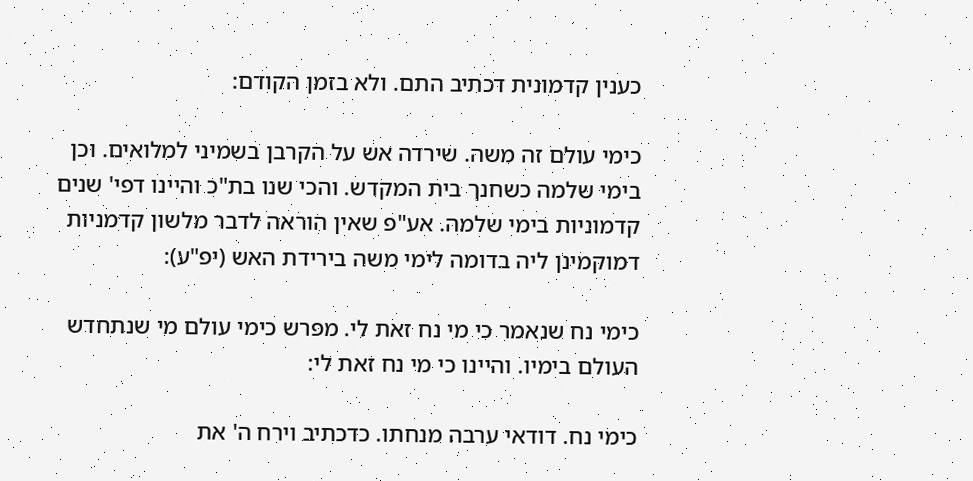כענין קדמונית דכתיב התם. ולא בזמן הקודם:

כימי עולם זה משה. שירדה אש על הקרבן בשמיני למלואים. וכן בימי שלמה כשחנך בית המקדש. והכי שנו בת"כ והיינו דפי' שנים קדמוניות בימי שלמה. אע"פ שאין הוראה לדבר מלשון קדמניות דמוקמינן ליה בדומה לימי משה בירידת האש (יפ"ע):

כימי נח שנאמר כי מי נח זאת לי. מפרש כימי עולם מי שנתחדש העולם בימיו. והיינו כי מי נח זאת לי:

כימי נח. דודאי ערבה מנחתו. כדכתיב וירח ה' את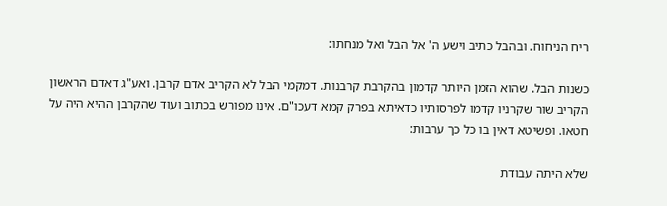ריח הניחוח. ובהבל כתיב וישע ה' אל הבל ואל מנחתו:

כשנות הבל. שהוא הזמן היותר קדמון בהקרבת קרבנות. דמקמי הבל לא הקריב אדם קרבן. ואע"ג דאדם הראשון הקריב שור שקרניו קדמו לפרסותיו כדאיתא בפרק קמא דעכו"ם. אינו מפורש בכתוב ועוד שהקרבן ההיא היה על חטאו. ופשיטא דאין בו כל כך ערבות:

שלא היתה עבודת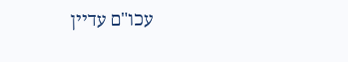עכו"ם עדיין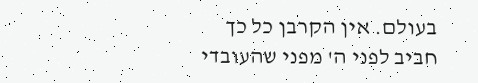בעולם. אין הקרבן כל כך חביב לפני ה' מפני שהעובדי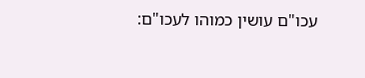עכו"ם עושין כמוהו לעכו"ם: